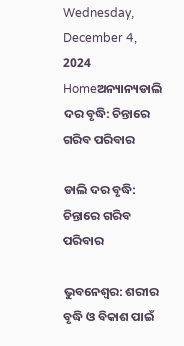Wednesday, December 4, 2024
Homeଅନ୍ୟାନ୍ୟଡାଲି ଦର ବୃଦ୍ଧି: ଚିନ୍ତାରେ ଗରିବ ପରିବାର

ଡାଲି ଦର ବୃଦ୍ଧି: ଚିନ୍ତାରେ ଗରିବ ପରିବାର

ଭୁବନେଶ୍ବର: ଶରୀର ବୃଦ୍ଧି ଓ ବିକାଶ ପାଇଁ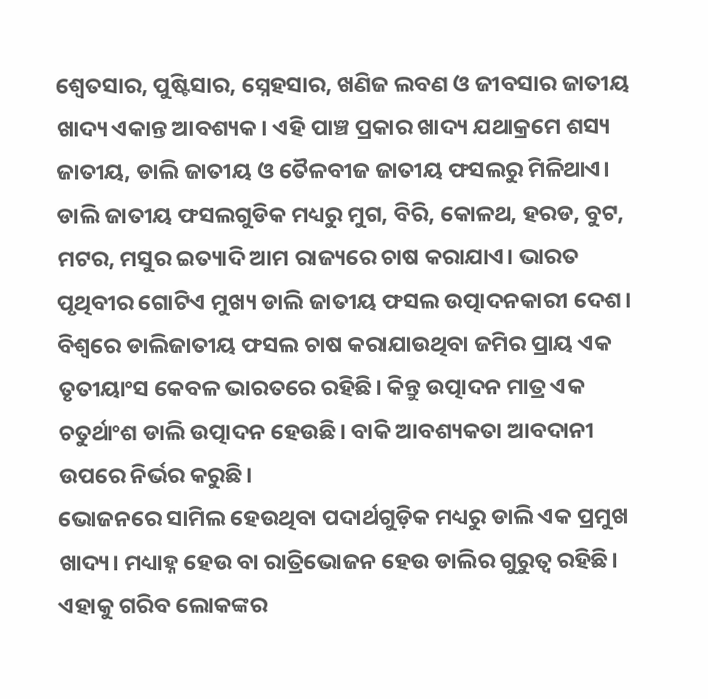ଶ୍ଵେତସାର, ପୁଷ୍ଟିସାର, ସ୍ନେହସାର, ଖଣିଜ ଲବଣ ଓ ଜୀବସାର ଜାତୀୟ ଖାଦ୍ୟ ଏକାନ୍ତ ଆବଶ୍ୟକ। ଏହି ପାଞ୍ଚ ପ୍ରକାର ଖାଦ୍ୟ ଯଥାକ୍ରମେ ଶସ୍ୟ ଜାତୀୟ, ଡାଲି ଜାତୀୟ ଓ ତୈଳବୀଜ ଜାତୀୟ ଫସଲରୁ ମିଳିଥାଏ। ଡାଲି ଜାତୀୟ ଫସଲଗୁଡିକ ମଧ୍ୟରୁ ମୁଗ, ବିରି, କୋଳଥ, ହରଡ, ବୁଟ, ମଟର, ମସୁର ଇତ୍ୟାଦି ଆମ ରାଜ୍ୟରେ ଚାଷ କରାଯାଏ। ଭାରତ ପୃଥିବୀର ଗୋଟିଏ ମୁଖ୍ୟ ଡାଲି ଜାତୀୟ ଫସଲ ଉତ୍ପାଦନକାରୀ ଦେଶ। ବିଶ୍ଵରେ ଡାଲିଜାତୀୟ ଫସଲ ଚାଷ କରାଯାଉଥିବା ଜମିର ପ୍ରାୟ ଏକ ତୃତୀୟାଂସ କେବଳ ଭାରତରେ ରହିଛି। କିନ୍ତୁ ଉତ୍ପାଦନ ମାତ୍ର ଏକ ଚତୁର୍ଥାଂଶ ଡାଲି ଉତ୍ପାଦନ ହେଉଛି। ବାକି ଆବଶ୍ୟକତା ଆବଦାନୀ ଉପରେ ନିର୍ଭର କରୁଛି।
ଭୋଜନରେ ସାମିଲ ହେଉଥିବା ପଦାର୍ଥଗୁଡ଼ିକ ମଧ୍ୟରୁ ଡାଲି ଏକ ପ୍ରମୁଖ ଖାଦ୍ୟ। ମଧ୍ୟାହ୍ନ ହେଉ ବା ରାତ୍ରିଭୋଜନ ହେଉ ଡାଲିର ଗୁରୁତ୍ବ ରହିଛି। ଏହାକୁ ଗରିବ ଲୋକଙ୍କର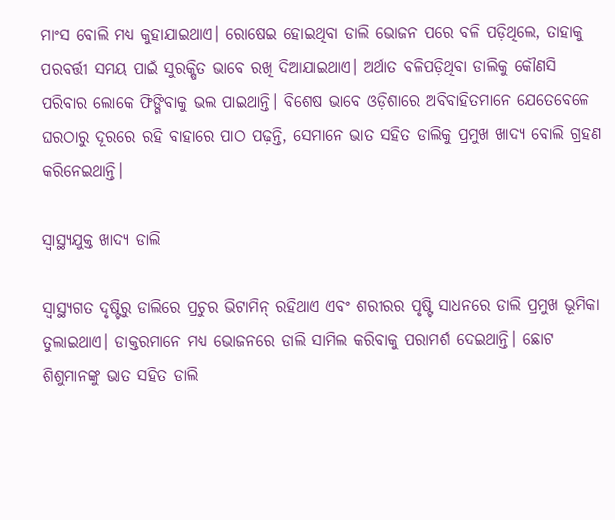ମାଂସ ବୋଲି ମଧ୍ୟ କୁହାଯାଇଥାଏ। ରୋଷେଇ ହୋଇଥିବା ଡାଲି ଭୋଜନ ପରେ ବଳି ପଡ଼ିଥିଲେ, ତାହାକୁ ପରବର୍ତ୍ତୀ ସମୟ ପାଇଁ ସୁରକ୍ଷିତ ଭାବେ ରଖି ଦିଆଯାଇଥାଏ। ଅର୍ଥାତ ବଳିପଡ଼ିଥିବା ଡାଲିକୁ କୌଣସି ପରିବାର ଲୋକେ ଫିଙ୍ଗିବାକୁ ଭଲ ପାଇଥାନ୍ତି। ବିଶେଷ ଭାବେ ଓଡ଼ିଶାରେ ଅବିବାହିତମାନେ ଯେତେବେଳେ ଘରଠାରୁ ଦୂରରେ ରହି ବାହାରେ ପାଠ ପଢ଼ନ୍ତି, ସେମାନେ ଭାତ ସହିତ ଡାଲିକୁ ପ୍ରମୁଖ ଖାଦ୍ୟ ବୋଲି ଗ୍ରହଣ କରିନେଇଥାନ୍ତି।

ସ୍ବାସ୍ଥ୍ୟଯୁକ୍ତ ଖାଦ୍ୟ ଡାଲି

ସ୍ବାସ୍ଥ୍ୟଗତ ଦୃଷ୍ଟିରୁ ଡାଲିରେ ପ୍ରଚୁର ଭିଟାମିନ୍ ରହିଥାଏ ଏବଂ ଶରୀରର ପୃଷ୍ଟି ସାଧନରେ ଡାଲି ପ୍ରମୁଖ ଭୂମିକା ତୁଲାଇଥାଏ। ଡାକ୍ତରମାନେ ମଧ୍ୟ ଭୋଜନରେ ଡାଲି ସାମିଲ କରିବାକୁ ପରାମର୍ଶ ଦେଇଥାନ୍ତି। ଛୋଟ ଶିଶୁମାନଙ୍କୁ ଭାତ ସହିତ ଡାଲି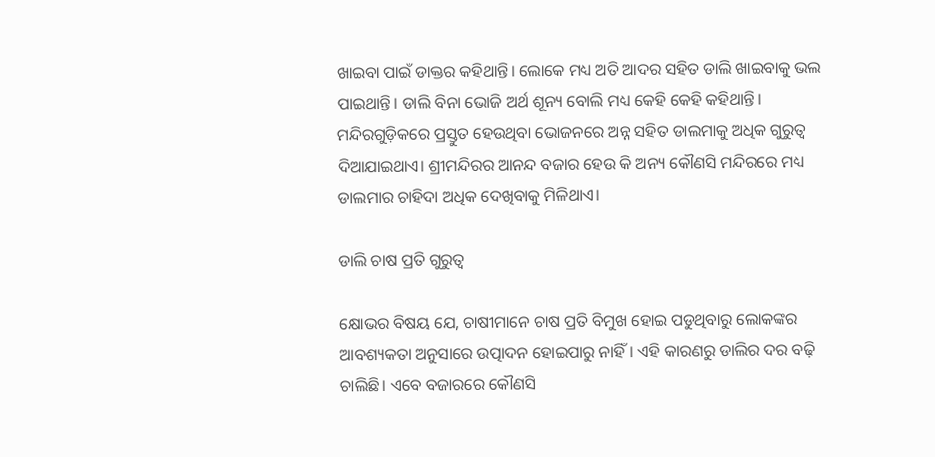ଖାଇବା ପାଇଁ ଡାକ୍ତର କହିଥାନ୍ତି। ଲୋକେ ମଧ୍ୟ ଅତି ଆଦର ସହିତ ଡାଲି ଖାଇବାକୁ ଭଲ ପାଇଥାନ୍ତି। ଡାଲି ବିନା ଭୋଜି ଅର୍ଥ ଶୂନ୍ୟ ବୋଲି ମଧ୍ୟ କେହି କେହି କହିଥାନ୍ତି। ମନ୍ଦିରଗୁଡ଼ିକରେ ପ୍ରସ୍ତୁତ ହେଉଥିବା ଭୋଜନରେ ଅନ୍ନ ସହିତ ଡାଲମାକୁ ଅଧିକ ଗୁରୁତ୍ବ ଦିଆଯାଇଥାଏ। ଶ୍ରୀମନ୍ଦିରର ଆନନ୍ଦ ବଜାର ହେଉ କି ଅନ୍ୟ କୌଣସି ମନ୍ଦିରରେ ମଧ୍ୟ ଡାଲମାର ଚାହିଦା ଅଧିକ ଦେଖିବାକୁ ମିଳିଥାଏ।

ଡାଲି ଚାଷ ପ୍ରତି ଗୁରୁତ୍ବ

କ୍ଷୋଭର ବିଷୟ ଯେ, ଚାଷୀମାନେ ଚାଷ ପ୍ରତି ବିମୁଖ ହୋଇ ପଡୁଥିବାରୁ ଲୋକଙ୍କର ଆବଶ୍ୟକତା ଅନୁସାରେ ଉତ୍ପାଦନ ହୋଇପାରୁ ନାହିଁ। ଏହି କାରଣରୁ ଡାଲିର ଦର ବଢ଼ି ଚାଲିଛି। ଏବେ ବଜାରରେ କୌଣସି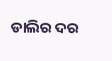ଡାଲିର ଦର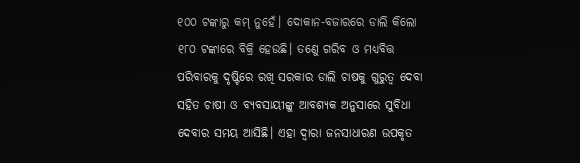୧୦୦ ଟଙ୍କାରୁ କମ୍ ନୁହେଁ। ଦୋକାନ-ବଜାରରେ ଡାଲି କିଲୋ ୧୮୦ ଟଙ୍କାରେ ବିକ୍ରି ହେଉଛି। ତଣେୁ ଗରିବ ଓ ମଧ୍ୟବିତ୍ତ ପରିବାରକୁ ଦୃଷ୍ଟିରେ ରଖି ସରକାର ଡାଲି ଚାଷକୁ ଗୁରୁତ୍ବ ଦେବା ସହିତ ଚାଷୀ ଓ ବ୍ୟବସାୟୀଙ୍କୁ ଆବଶ୍ୟକ ଅନୁସାରେ ସୁବିଧା ଦେବାର ସମୟ ଆସିଛି। ଏହା ଦ୍ବାରା ଜନସାଧାରଣ ଉପକୃତ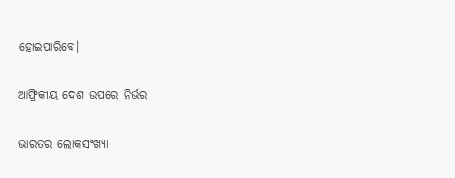ହୋଇପାରିବେ।

ଆଫ୍ରିକୀୟ ଦେଶ ଉପରେ ନିର୍ଭର

ଭାରତର ଲୋକସଂଖ୍ୟା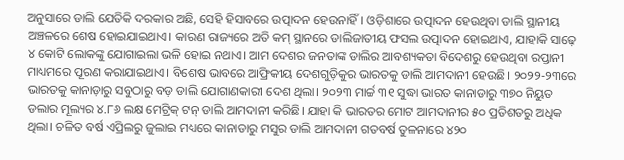ଅନୁସାରେ ଡାଲି ଯେତିକି ଦରକାର ଅଛି, ସେହି ହିସାବରେ ଉତ୍ପାଦନ ହେଉନାହିଁ। ଓଡ଼ିଶାରେ ଉତ୍ପାଦନ ହେଉଥିବା ଡାଲି ସ୍ଥାନୀୟ ଅଞ୍ଚଳରେ ଶେଷ ହୋଇଯାଇଥାଏ। କାରଣ ରାଜ୍ୟରେ ଅତି କମ୍ ସ୍ଥାନରେ ଡାଲିଜାତୀୟ ଫସଲ ଉତ୍ପାଦନ ହୋଇଥାଏ, ଯାହାକି ସାଢ଼େ ୪ କୋଟି ଲୋକଙ୍କୁ ଯୋଗାଇଲା ଭଳି ହୋଇ ନଥାଏ। ଆମ ଦେଶର ଜନତାଙ୍କ ଡାଲିର ଆବଶ୍ୟକତା ବିଦେଶରୁ ହେଉଥିବା ରପ୍ତାନୀ ମାଧ୍ୟମରେ ପୂରଣ କରାଯାଇଥାଏ। ବିଶେଷ ଭାବରେ ଆଫ୍ରିକୀୟ ଦେଶଗୁଡ଼ିକୁର ଭାରତକୁ ଡାଲି ଆମଦାନୀ ହେଉଛି। ୨୦୨୨-୨୩ରେ ଭାରତକୁ କାନାଡ଼ାରୁ ସବୁଠାରୁ ବଡ଼ ଡାଲି ଯୋଗାଣକାରୀ ଦେଶ ଥିଲା। ୨୦୨୩ ମାର୍ଚ୍ଚ ୩୧ ସୁଦ୍ଧା ଭାରତ କାନାଡାରୁ ୩୭୦ ନିୟୁତ ଡଲାର ମୂଲ୍ୟର ୪.୮୬ ଲକ୍ଷ ମେଟ୍ରିକ୍ ଟନ୍ ଡାଲି ଆମଦାନୀ କରିଛି। ଯାହା କି ଭାରତର ମୋଟ ଆମଦାନୀର ୫୦ ପ୍ରତିଶତରୁ ଅଧିକ ଥିଲା। ଚଳିତ ବର୍ଷ ଏପ୍ରିଲରୁ ଜୁଲାଇ ମଧ୍ୟରେ କାନାଡାରୁ ମସୁର ଡାଲି ଆମଦାନୀ ଗତବର୍ଷ ତୁଳନାରେ ୪୨୦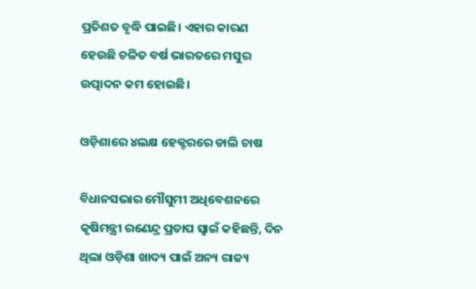ପ୍ରତିଶତ ବୃଦ୍ଧି ପାଇଛି। ଏହାର କାରଣ ହେଉଛି ଚଳିତ ବର୍ଷ ଭାରତରେ ମସୁର ଉତ୍ପାଦନ କମ ହୋଇଛି।

ଓଡ଼ିଶାରେ ୪ଲକ୍ଷ ହେକ୍ଟରରେ ଡାଲି ଚାଷ

ବିଧାନସଭାର ମୌସୁମୀ ଅଧିବେଶନରେ କୃଷିମନ୍ତ୍ରୀ ରଣେନ୍ଦ୍ର ପ୍ରତାପ ସ୍ବାଇଁ କହିଛନ୍ତି, ଦିନ ଥିଲା ଓଡ଼ିଶା ଖାଦ୍ୟ ପାଇଁ ଅନ୍ୟ ରାଜ୍ୟ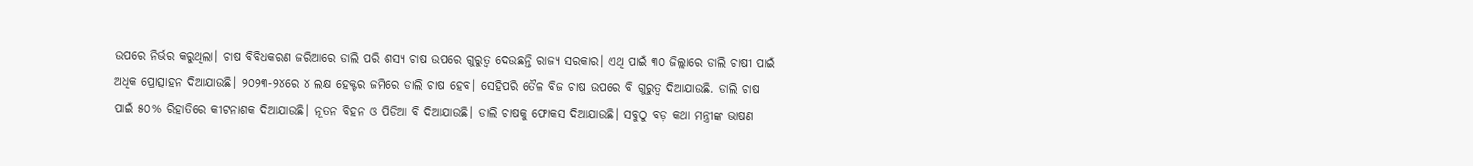ଉପରେ ନିର୍ଭର କରୁଥିଲା। ଚାଷ ବିବିଧକରଣ ଜରିଆରେ ଡାଲି ପରି ଶସ୍ୟ ଚାଷ ଉପରେ ଗୁରୁତ୍ୱ ଦେଉଛନ୍ତି ରାଜ୍ୟ ସରକାର। ଏଥି ପାଇଁ ୩୦ ଜିଲ୍ଲାରେ ଡାଲି ଚାଷୀ ପାଇଁ ଅଧିକ ପ୍ରୋତ୍ସାହନ ଦିଆଯାଉଛି। ୨୦୨୩-୨୪ରେ ୪ ଲକ୍ଷ ହେକ୍ଟର ଜମିରେ ଡାଲି ଚାଷ ହେବ। ସେହିପରି ତୈଳ ବିଜ ଚାଷ ଉପରେ ବି ଗୁରୁତ୍ୱ ଦିଆଯାଉଛି. ଡାଲି ଚାଷ ପାଇଁ ୫୦% ରିହାତିରେ କୀଟନାଶକ ଦିଆଯାଉଛି। ନୂତନ ବିହନ ଓ ପିଡିଆ ବି ଦିଆଯାଉଛି। ଡାଲି ଚାଷକୁ ଫୋକସ ଦିଆଯାଉଛି। ସବୁଠୁ ବଡ଼ କଥା ମନ୍ତ୍ରୀଙ୍କ ଭାଷଣ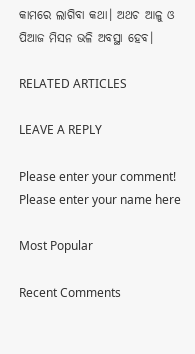କାମରେ ଲାଗିବା କଥା। ଅଥଚ ଆଳୁ ଓ ପିଆଜ ମିସନ ଭଳି ଅବସ୍ଥା ହେବ।

RELATED ARTICLES

LEAVE A REPLY

Please enter your comment!
Please enter your name here

Most Popular

Recent Comments